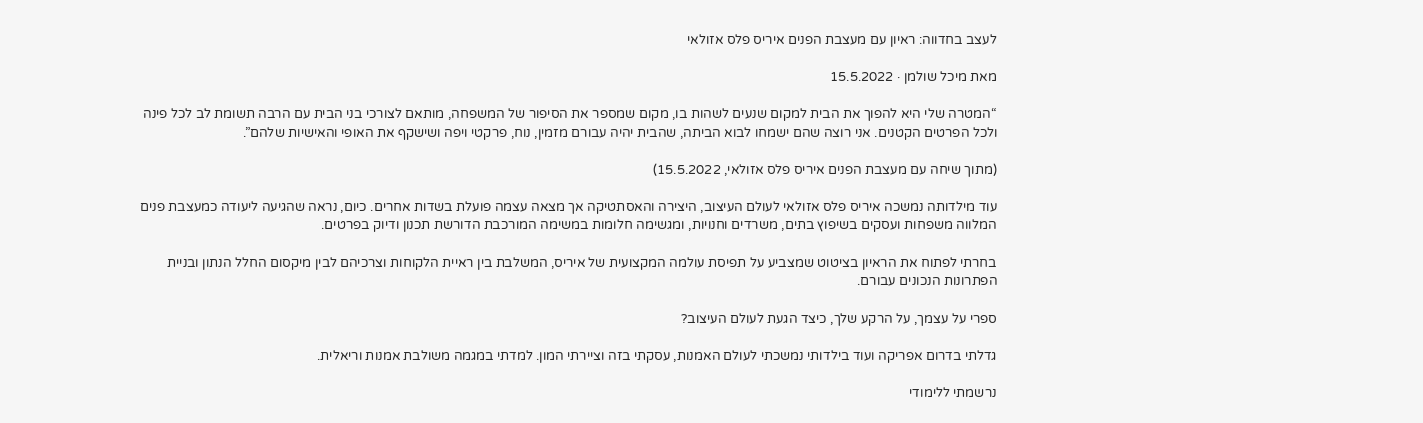לעצב בחדווה: ראיון עם מעצבת הפנים איריס פלס אזולאי

מאת מיכל שולמן · 15.5.2022

“המטרה שלי היא להפוך את הבית למקום שנעים לשהות בו, מקום שמספר את הסיפור של המשפחה, מותאם לצורכי בני הבית עם הרבה תשומת לב לכל פינה ולכל הפרטים הקטנים. אני רוצה שהם ישמחו לבוא הביתה, שהבית יהיה עבורם מזמין, נוח, פרקטי ויפה ושישקף את האופי והאישיות שלהם”.

(מתוך שיחה עם מעצבת הפנים איריס פלס אזולאי, 15.5.2022)

עוד מילדותה נמשכה איריס פלס אזולאי לעולם העיצוב, היצירה והאסתטיקה אך מצאה עצמה פועלת בשדות אחרים. כיום, נראה שהגיעה ליעודה כמעצבת פנים המלווה משפחות ועסקים בשיפוץ בתים, משרדים וחנויות, ומגשימה חלומות במשימה המורכבת הדורשת תכנון ודיוק בפרטים.

בחרתי לפתוח את הראיון בציטוט שמצביע על תפיסת עולמה המקצועית של איריס, המשלבת בין ראיית הלקוחות וצרכיהם לבין מיקסום החלל הנתון ובניית הפתרונות הנכונים עבורם.

ספרי על עצמך, על הרקע שלך, כיצד הגעת לעולם העיצוב?

גדלתי בדרום אפריקה ועוד בילדותי נמשכתי לעולם האמנות, עסקתי בזה וציירתי המון. למדתי במגמה משולבת אמנות וריאלית.

נרשמתי ללימודי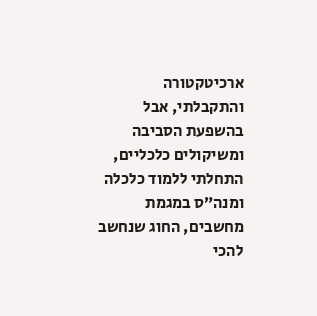ארכיטקטורה והתקבלתי, אבל בהשפעת הסביבה ומשיקולים כלכליים, התחלתי ללמוד כלכלה ומנה”ס במגמת מחשבים, החוג שנחשב להכי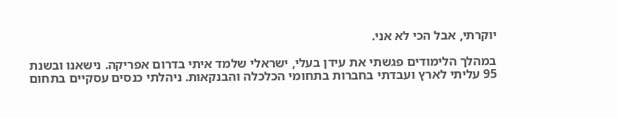יוקרתי, אבל הכי לא אני.

במהלך הלימודים פגשתי את עידן בעלי, ישראלי שלמד איתי בדרום אפריקה. נישאנו ובשנת 95 עליתי לארץ ועבדתי בחברות בתחומי הכלכלה והבנקאות. ניהלתי כנסים עסקיים בתחום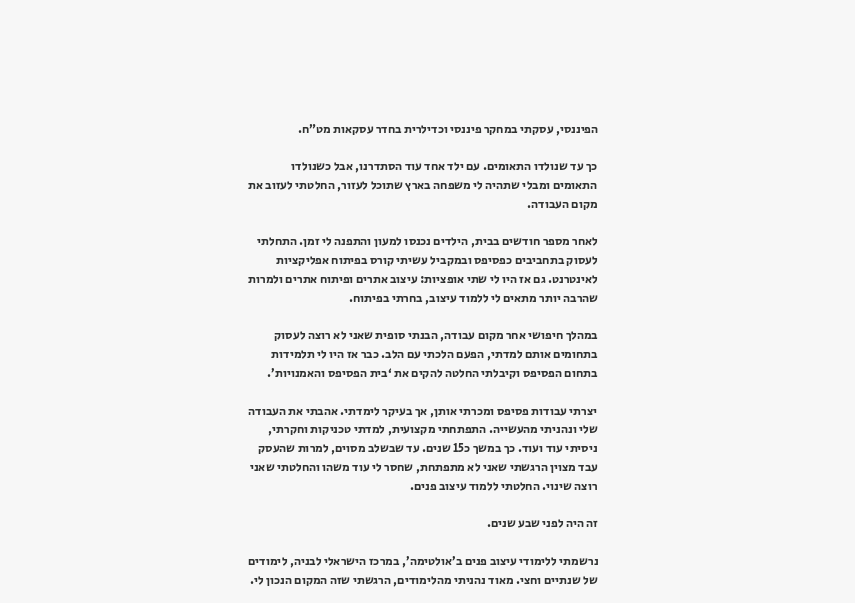הפיננסי, עסקתי במחקר פיננסי וכדילרית בחדר עסקאות מט”ח.

כך עד שנולדו התאומים. עם ילד אחד עוד הסתדרנו, אבל כשנולדו התאומים ומבלי שתהיה לי משפחה בארץ שתוכל לעזור, החלטתי לעזוב את מקום העבודה.

לאחר מספר חודשים בבית, הילדים נכנסו למעון והתפנה לי זמן. התחלתי לעסוק בתחביבים כפסיפס ובמקביל עשיתי קורס בפיתוח אפליקציות לאינטרנט. גם אז היו לי שתי אופציות: עיצוב אתרים ופיתוח אתרים ולמרות שהרבה יותר מתאים לי ללמוד עיצוב, בחרתי בפיתוח.

במהלך חיפושי אחר מקום עבודה, הבנתי סופית שאני לא רוצה לעסוק בתחומים אותם למדתי, הפעם הלכתי עם הלב. כבר אז היו לי תלמידות בתחום הפסיפס וקיבלתי החלטה להקים את ‘בית הפסיפס והאמנויות’.

יצרתי עבודות פסיפס ומכרתי אותן, אך בעיקר לימדתי. אהבתי את העבודה שלי ונהניתי מהעשייה. התפתחתי מקצועית, למדתי טכניקות וחקרתי, ניסיתי עוד ועוד. כך במשך כ15 שנים. עד שבשלב מסוים, למרות שהעסק עבד מצוין הרגשתי שאני לא מתפתחת, שחסר לי עוד משהו והחלטתי שאני רוצה שינוי. החלטתי ללמוד עיצוב פנים.

זה היה לפני שבע שנים.

נרשמתי ללימודי עיצוב פנים ב’אולטימה’, במרכז הישראלי לבניה, לימודים של שנתיים וחצי. מאוד נהניתי מהלימודים, הרגשתי שזה המקום הנכון לי.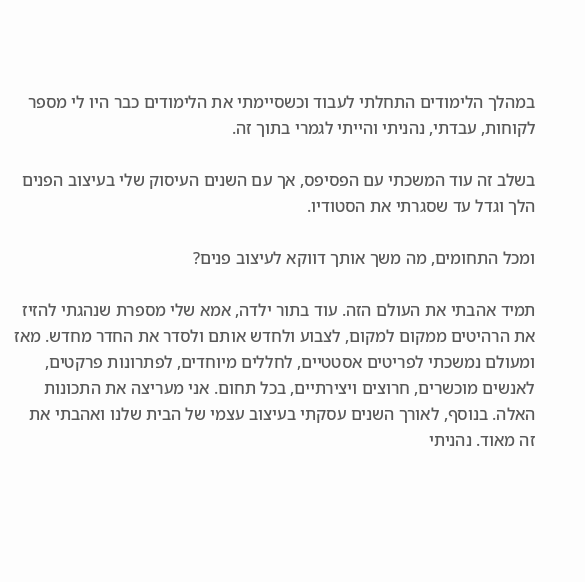במהלך הלימודים התחלתי לעבוד וכשסיימתי את הלימודים כבר היו לי מספר לקוחות, עבדתי, נהניתי והייתי לגמרי בתוך זה.

בשלב זה עוד המשכתי עם הפסיפס, אך עם השנים העיסוק שלי בעיצוב הפנים הלך וגדל עד שסגרתי את הסטודיו.

ומכל התחומים, מה משך אותך דווקא לעיצוב פנים?

תמיד אהבתי את העולם הזה. עוד בתור ילדה, אמא שלי מספרת שנהגתי להזיז את הרהיטים ממקום למקום, לצבוע ולחדש אותם ולסדר את החדר מחדש. מאז ומעולם נמשכתי לפריטים אסטטיים, לחללים מיוחדים, לפתרונות פרקטים, לאנשים מוכשרים, חרוצים ויצירתיים, בכל תחום. אני מעריצה את התכונות האלה. בנוסף, לאורך השנים עסקתי בעיצוב עצמי של הבית שלנו ואהבתי את זה מאוד. נהניתי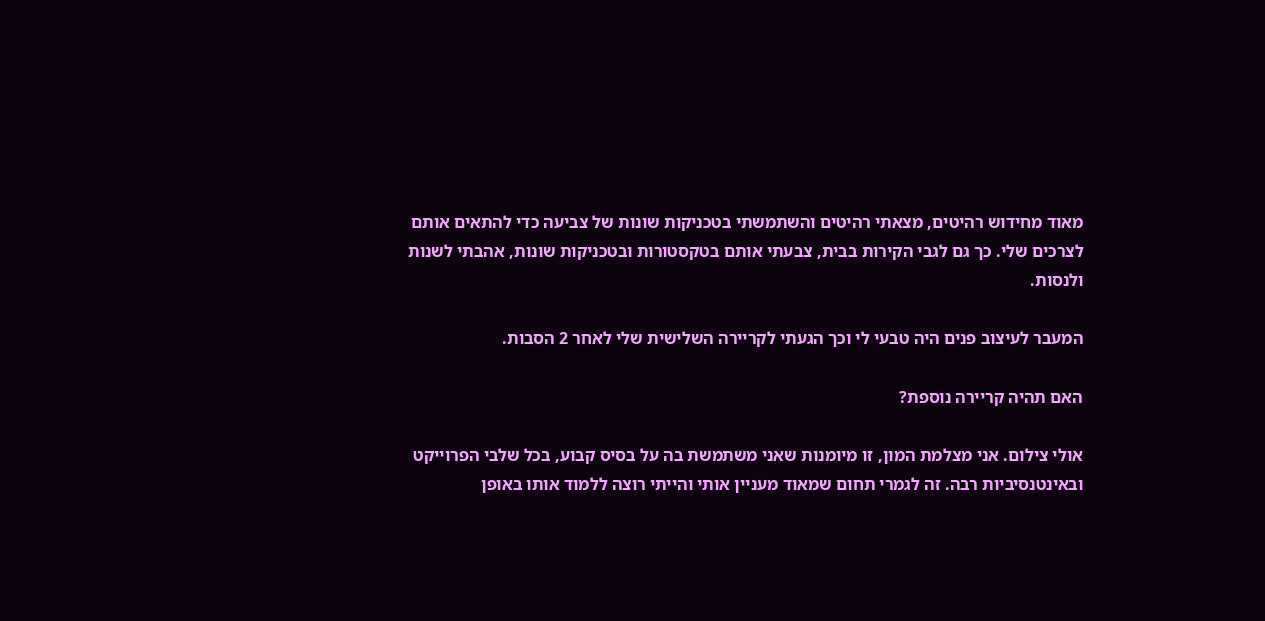מאוד מחידוש רהיטים, מצאתי רהיטים והשתמשתי בטכניקות שונות של צביעה כדי להתאים אותם לצרכים שלי. כך גם לגבי הקירות בבית, צבעתי אותם בטקסטורות ובטכניקות שונות, אהבתי לשנות ולנסות.

המעבר לעיצוב פנים היה טבעי לי וכך הגעתי לקריירה השלישית שלי לאחר 2 הסבות.

האם תהיה קריירה נוספת?

אולי צילום. אני מצלמת המון, זו מיומנות שאני משתמשת בה על בסיס קבוע, בכל שלבי הפרוייקט ובאינטנסיביות רבה. זה לגמרי תחום שמאוד מעניין אותי והייתי רוצה ללמוד אותו באופן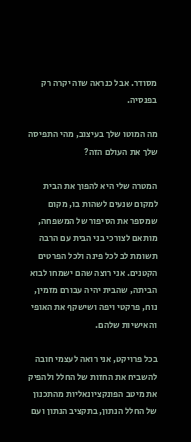מסודר. אבל כנראה שזה יקרה רק בפנסיה.

מה המוטו שלך בעיצוב, מהי התפיסה שלך את העולם הזה?

המטרה שלי היא להפוך את הבית למקום שנעים לשהות בו, מקום שמספר את הסיפור של המשפחה, מותאם לצורכי בני הבית עם הרבה תשומת לב לכל פינה ולכל הפרטים הקטנים. אני רוצה שהם ישמחו לבוא הביתה, שהבית יהיה עבורם מזמין, נוח, פרקטי ויפה ושישקף את האופי והאישיות שלהם.

בכל פרויקט, אני רואה לעצמי חובה להשביח את החזות של החלל ולהפיק את מיטב הפונקציונאליות מהתכנון של החלל הנתון, בתקציב הנתון ועם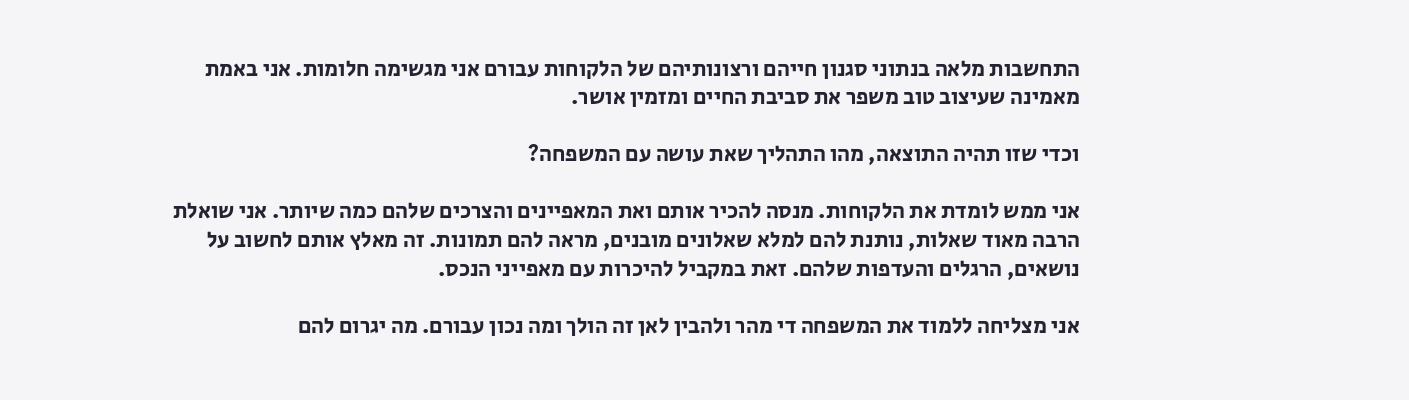התחשבות מלאה בנתוני סגנון חייהם ורצונותיהם של הלקוחות עבורם אני מגשימה חלומות. אני באמת מאמינה שעיצוב טוב משפר את סביבת החיים ומזמין אושר.

וכדי שזו תהיה התוצאה, מהו התהליך שאת עושה עם המשפחה?

אני ממש לומדת את הלקוחות. מנסה להכיר אותם ואת המאפיינים והצרכים שלהם כמה שיותר. אני שואלת הרבה מאוד שאלות, נותנת להם למלא שאלונים מובנים, מראה להם תמונות. זה מאלץ אותם לחשוב על נושאים, הרגלים והעדפות שלהם. זאת במקביל להיכרות עם מאפייני הנכס.

אני מצליחה ללמוד את המשפחה די מהר ולהבין לאן זה הולך ומה נכון עבורם. מה יגרום להם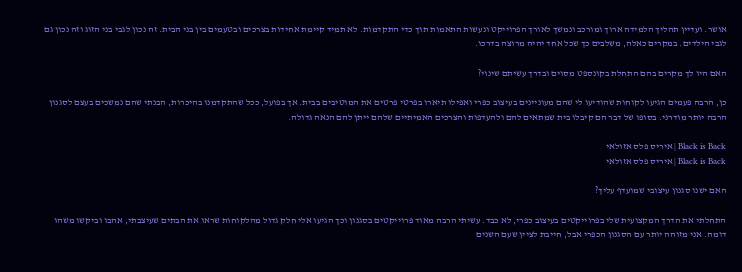אושר. ועדיין תהליך הלמידה ארוך ומורכב ונמשך לאורך הפרוייקט ונעשות התאמות תוך כדי התקדמות. לא תמיד קיימת אחידות בצרכים ובטעמים בין בני הבית. זה נכון לגבי בני הזוג וזה נכון גם לגבי הילדים. במקרים כאלה, משלבים כך שכל אחד יהיה מרוצה בדרכו.

האם היו לך מקרים בהם התחלת בקונספט מסוים ובדרך עשיתם שינוי?

כן, הרבה פעמים הגיעו לקוחות שהודיעו לי שהם מעוניינים בעיצוב כפרי ואפילו תיארו בפרטי פרטים את המוטיבים בבית. אך בפועל, ככל שהתקדמנו בהיכרות, הבנתי שהם נמשכים בעצם לסגנון הרבה יותר מודרני. בסופו של דבר הם קיבלו בית שמתאים להם ולהעדפות והצרכים האמיתיים שלהם ייתן להם הנאה גדולה.

Black is Back | איריס פלס אזולאי
Black is Back | איריס פלס אזולאי

האם ישנו סגנון עיצובי שמועדף עליך?

התחלתי את הדרך המקצועית שלי בפרוייקטים בעיצוב כפרי, לא כבד. עשיתי הרבה מאוד פרוייקטים בסגנון וכך הגיעו אלי חלק גדול מהלקוחות שראו את הבתים שעיצבתי, אהבו וביקשו משהו דומה. אני מזוהה יותר עם הסגנון הכפרי אבל, חייבת לציין שעם השנים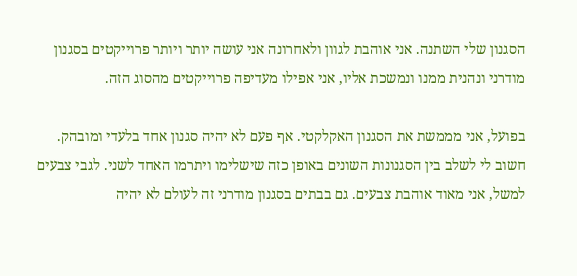הסגנון שלי השתנה. אני אוהבת לגוון ולאחרונה אני עושה יותר ויותר פרוייקטים בסגנון מודרני ונהנית ממנו ונמשכת אליו, אני אפילו מעדיפה פרוייקטים מהסוג הזה.

בפועל, אני מממשת את הסגנון האקלקטי. אף פעם לא יהיה סגנון אחד בלעדי ומובהק. חשוב לי לשלב בין הסגנונות השונים באופן כזה שישלימו ויתרמו האחד לשני. לגבי צבעים למשל, אני מאוד אוהבת צבעים. גם בבתים בסגנון מודרני זה לעולם לא יהיה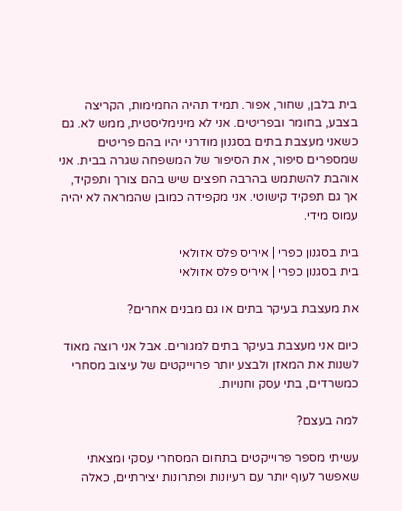בית בלבן, שחור, אפור. תמיד תהיה החמימות, הקריצה בצבע, בחומר ובפריטים. אני לא מינימליסטית, ממש לא. גם כשאני מעצבת בתים בסגנון מודרני יהיו בהם פריטים שמספרים סיפור, את הסיפור של המשפחה שגרה בבית. אני אוהבת להשתמש בהרבה חפצים שיש בהם צורך ותפקיד, אך גם תפקיד קישוטי. אני מקפידה כמובן שהמראה לא יהיה עמוס מידי.

בית בסגנון כפרי | איריס פלס אזולאי
בית בסגנון כפרי | איריס פלס אזולאי

את מעצבת בעיקר בתים או גם מבנים אחרים?

כיום אני מעצבת בעיקר בתים למגורים. אבל אני רוצה מאוד לשנות את המאזן ולבצע יותר פרוייקטים של עיצוב מסחרי כמשרדים, בתי עסק וחנויות.

למה בעצם?

עשיתי מספר פרוייקטים בתחום המסחרי עסקי ומצאתי שאפשר לעוף יותר עם רעיונות ופתרונות יצירתיים, כאלה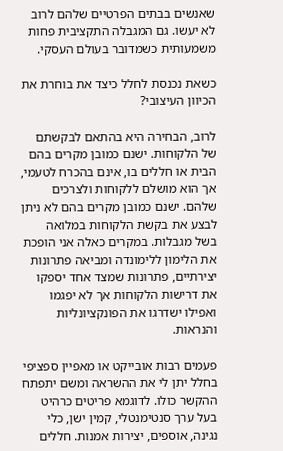שאנשים בבתים הפרטיים שלהם לרוב לא יעשו. גם המגבלה התקציבית פחות משמעותית כשמדובר בעולם העסקי.

כשאת נכנסת לחלל כיצד את בוחרת את הכיוון העיצובי?

לרוב, הבחירה היא בהתאם לבקשתם של הלקוחות. ישנם כמובן מקרים בהם הבית או חללים בו, אינם בהכרח לטעמי, אך הוא מושלם ללקוחות ולצרכים שלהם. ישנם כמובן מקרים בהם לא ניתן לבצע את בקשת הלקוחות במלואה בשל מגבלות. במקרים כאלה אני הופכת את הלימון ללימונדה ומביאה פתרונות יצירתיים, פתרונות שמצד אחד יספקו את דרישות הלקוחות אך לא יפגמו ואפילו ישדרגו את הפונקציונליות והנראות.

פעמים רבות אובייקט או מאפיין ספציפי בחלל יתן לי את ההשראה ומשם יתפתח ההקשר כולו. לדוגמא פריטים כרהיט בעל ערך סנטימנטלי, קמין ישן, כלי נגינה, אוספים, יצירות אמנות. חללים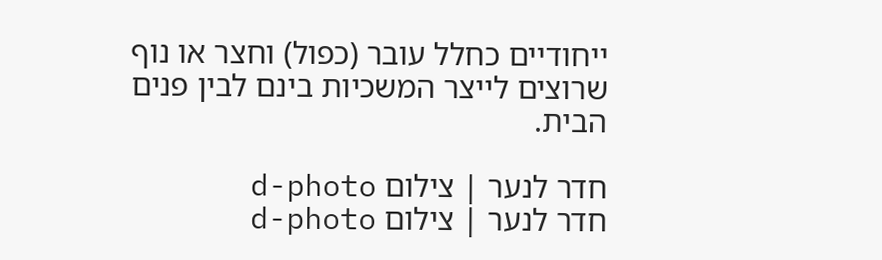ייחודיים כחלל עובר (כפול) וחצר או נוף שרוצים לייצר המשכיות בינם לבין פנים הבית.

חדר לנער | צילום d-photo
חדר לנער | צילום d-photo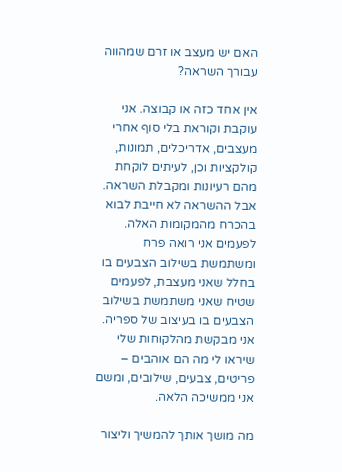האם יש מעצב או זרם שמהווה עבורך השראה?

אין אחד כזה או קבוצה. אני עוקבת וקוראת בלי סוף אחרי מעצבים, אדריכלים, תמונות, קולקציות וכן, לעיתים לוקחת מהם רעיונות ומקבלת השראה. אבל ההשראה לא חייבת לבוא בהכרח מהמקומות האלה. לפעמים אני רואה פרח ומשתמשת בשילוב הצבעים בו בחלל שאני מעצבת, לפעמים שטיח שאני משתמשת בשילוב הצבעים בו בעיצוב של ספריה. אני מבקשת מהלקוחות שלי שיראו לי מה הם אוהבים – פריטים, צבעים, שילובים, ומשם אני ממשיכה הלאה.

מה מושך אותך להמשיך וליצור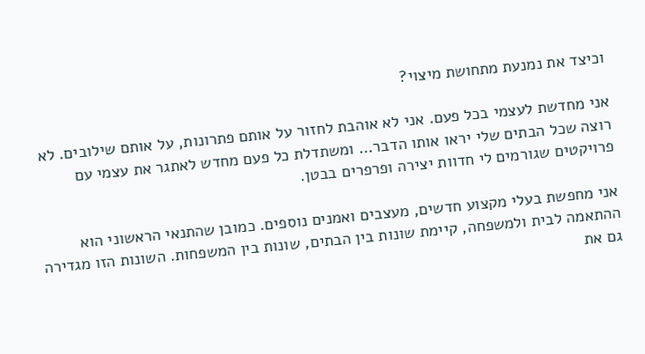וכיצד את נמנעת מתחושת מיצוי?

אני מחדשת לעצמי בכל פעם. אני לא אוהבת לחזור על אותם פתרונות, על אותם שילובים. לא רוצה שכל הבתים שלי יראו אותו הדבר… ומשתדלת כל פעם מחדש לאתגר את עצמי עם פרויקטים שגורמים לי חדוות יצירה ופרפרים בבטן.

אני מחפשת בעלי מקצוע חדשים, מעצבים ואמנים נוספים. כמובן שהתנאי הראשוני הוא ההתאמה לבית ולמשפחה, קיימת שונות בין הבתים, שונות בין המשפחות. השונות הזו מגדירה גם את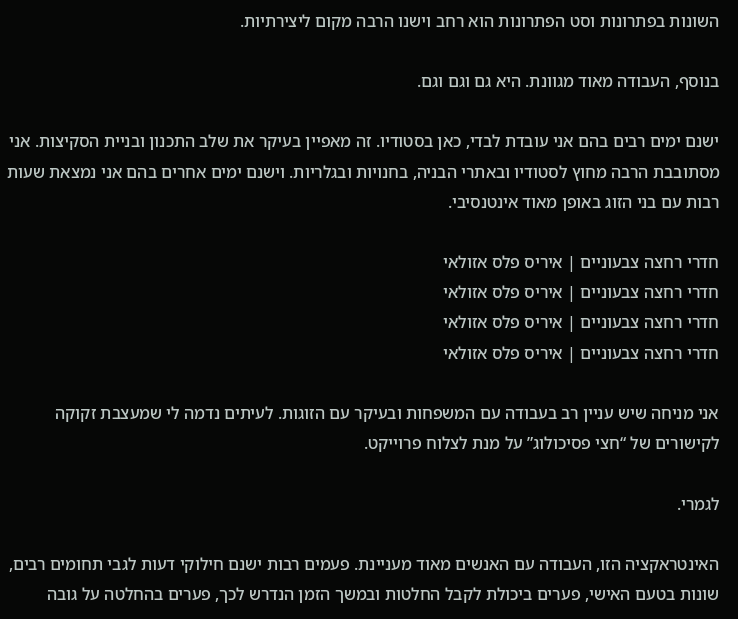השונות בפתרונות וסט הפתרונות הוא רחב וישנו הרבה מקום ליצירתיות.

בנוסף, העבודה מאוד מגוונת. היא גם וגם וגם.

ישנם ימים רבים בהם אני עובדת לבדי, כאן בסטודיו. זה מאפיין בעיקר את שלב התכנון ובניית הסקיצות. אני מסתובבת הרבה מחוץ לסטודיו ובאתרי הבניה, בחנויות ובגלריות. וישנם ימים אחרים בהם אני נמצאת שעות רבות עם בני הזוג באופן מאוד אינטנסיבי.

חדרי רחצה צבעוניים | איריס פלס אזולאי
חדרי רחצה צבעוניים | איריס פלס אזולאי
חדרי רחצה צבעוניים | איריס פלס אזולאי
חדרי רחצה צבעוניים | איריס פלס אזולאי

אני מניחה שיש עניין רב בעבודה עם המשפחות ובעיקר עם הזוגות. לעיתים נדמה לי שמעצבת זקוקה לקישורים של “חצי פסיכולוג” על מנת לצלוח פרוייקט.

לגמרי.

האינטראקציה הזו, העבודה עם האנשים מאוד מעניינת. פעמים רבות ישנם חילוקי דעות לגבי תחומים רבים, שונות בטעם האישי, פערים ביכולת לקבל החלטות ובמשך הזמן הנדרש לכך, פערים בהחלטה על גובה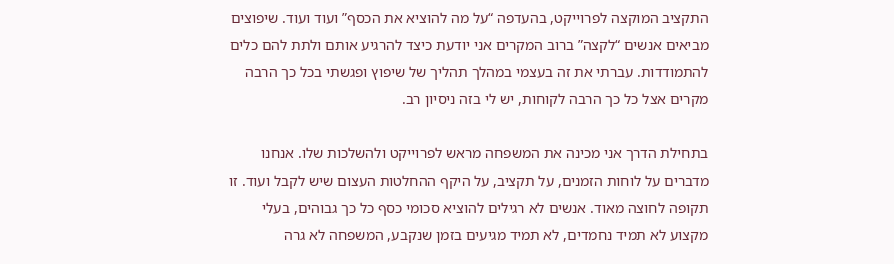התקציב המוקצה לפרוייקט, בהעדפה “על מה להוציא את הכסף” ועוד ועוד. שיפוצים מביאים אנשים “לקצה” ברוב המקרים אני יודעת כיצד להרגיע אותם ולתת להם כלים להתמודדות. עברתי את זה בעצמי במהלך תהליך של שיפוץ ופגשתי בכל כך הרבה מקרים אצל כל כך הרבה לקוחות, יש לי בזה ניסיון רב.

בתחילת הדרך אני מכינה את המשפחה מראש לפרוייקט ולהשלכות שלו. אנחנו מדברים על לוחות הזמנים, על תקציב, על היקף ההחלטות העצום שיש לקבל ועוד. זו תקופה לחוצה מאוד. אנשים לא רגילים להוציא סכומי כסף כל כך גבוהים, בעלי מקצוע לא תמיד נחמדים, לא תמיד מגיעים בזמן שנקבע, המשפחה לא גרה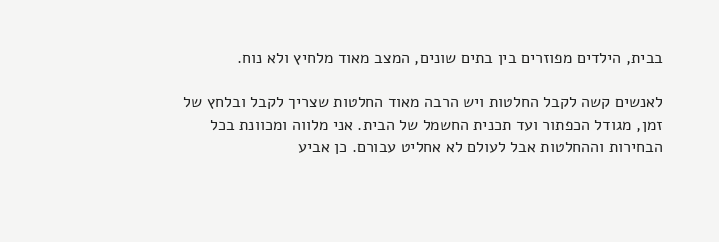בבית, הילדים מפוזרים בין בתים שונים, המצב מאוד מלחיץ ולא נוח.

לאנשים קשה לקבל החלטות ויש הרבה מאוד החלטות שצריך לקבל ובלחץ של זמן, מגודל הכפתור ועד תכנית החשמל של הבית. אני מלווה ומכוונת בכל הבחירות וההחלטות אבל לעולם לא אחליט עבורם. כן אביע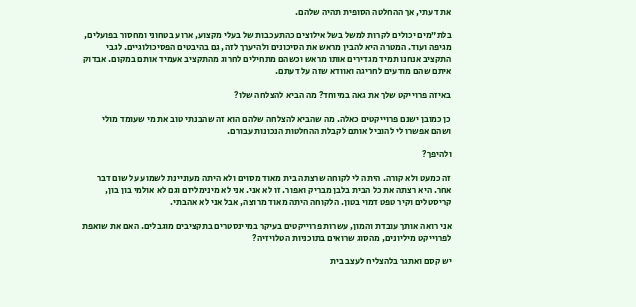את דעתי, אך ההחלטה הסופית תהיה שלהם.

בלת”מים יכולים לקרות למשל בשל אילוצים כהתעכבות של בעלי מקצוע, ארוע בטחוני ומחסור בפועלים, מגיפה ועוד. המטרה היא להבין מראש את הסיכונים ולהיערך לזה, גם בהיבטים הפסיכולוגיים. לגבי התקציב אנחנו תמיד מגדירים אותו מראש וכשהם מתחילים לחרוג מהתקציב אעמיד אותם במקום. אבדוק איתם שהם מודעים לחריגה ואוודא שזה על דעתם.

באיזה פרוייקט שלך את גאה במיוחד? מה הביא להצלחה שלו?

כן כמובן ישנם פרוייקטים כאלה. מה שהביא להצלחה שלהם הוא זה שהבנתי טוב את מי שעומד מולי ושהם אפשרו לי להוביל אותם לקבלת ההחלטות הנכונות עבורם.

ולהיפך?

זה כמעט ולא קורה. היתה לי לקוחה שרצתה בית מאוד מסוים ולא היתה מעוניינת לשמוע על שום דבר אחר. היא רצתה את כל הבית בלבן מבריק ואפור. זו לא אני. אני לא מינימליזם וגם לא אולמי בון בון, קריסטלים וקיר טפט דמוי בטון. הלקוחה היתה מאוד מרוצה, אבל אני לא אהבתי.

אני רואה אותך עובדת והמון, עשרות פרוייקטים בעיקר במיינסטרים בתקציבים מוגבלים. האם את שואפת לפרוייקט מיליונים, מהסוג שרואים בתוכניות הטלויזיה?

יש קסם ואתגר בלהצליח לעצב בית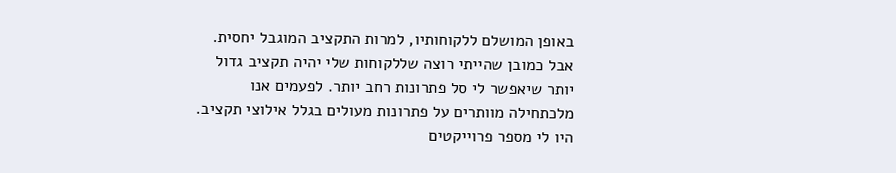באופן המושלם ללקוחותיו, למרות התקציב המוגבל יחסית. אבל כמובן שהייתי רוצה שללקוחות שלי יהיה תקציב גדול יותר שיאפשר לי סל פתרונות רחב יותר. לפעמים אנו מלכתחילה מוותרים על פתרונות מעולים בגלל אילוצי תקציב. היו לי מספר פרוייקטים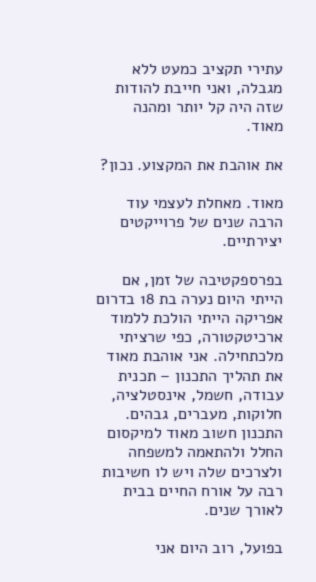עתירי תקציב כמעט ללא מגבלה, ואני חייבת להודות שזה היה קל יותר ומהנה מאוד.

את אוהבת את המקצוע. נכון?

מאוד. מאחלת לעצמי עוד הרבה שנים של פרוייקטים יצירתיים.

בפרספקטיבה של זמן, אם הייתי היום נערה בת 18 בדרום אפריקה הייתי הולכת ללמוד ארכיטקטורה, כפי שרציתי מלכתחילה. אני אוהבת מאוד את תהליך התכנון – תכנית עבודה, חשמל, אינסטלציה, חלוקות, מעברים, גבהים. התכנון חשוב מאוד למיקסום החלל ולהתאמה למשפחה ולצרכים שלה ויש לו חשיבות רבה על אורח החיים בבית לאורך שנים.

בפועל, רוב היום אני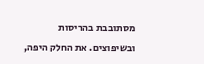מסתובבת בהריסות ובשיפוצים. את החלק היפה,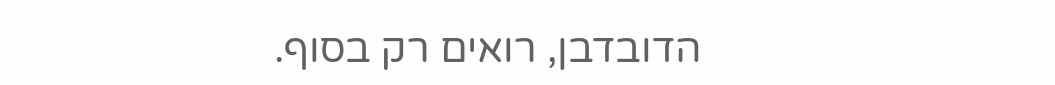הדובדבן, רואים רק בסוף.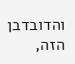והדובדבן הזה,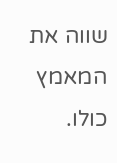שווה את המאמץ כולו.